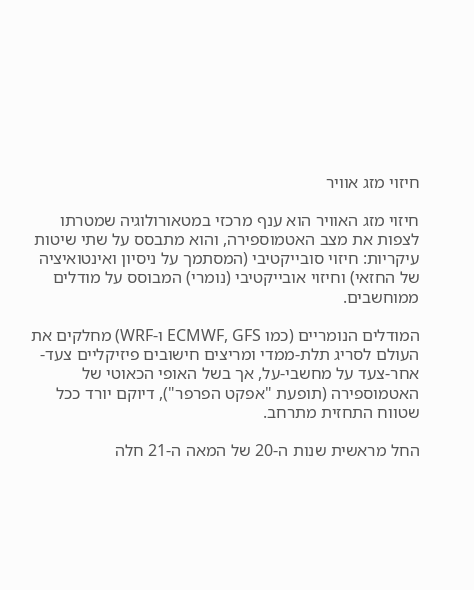חיזוי מזג אוויר

חיזוי מזג האוויר הוא ענף מרכזי במטאורולוגיה שמטרתו לצפות את מצב האטמוספירה, והוא מתבסס על שתי שיטות עיקריות: חיזוי סובייקטיבי (המסתמך על ניסיון ואינטואיציה של החזאי) וחיזוי אובייקטיבי (נומרי) המבוסס על מודלים ממוחשבים.

המודלים הנומריים (כמו ECMWF, GFS ו-WRF) מחלקים את העולם לסריג תלת-ממדי ומריצים חישובים פיזיקליים צעד-אחר-צעד על מחשבי-על, אך בשל האופי הכאוטי של האטמוספירה (תופעת "אפקט הפרפר"), דיוקם יורד ככל שטווח התחזית מתרחב.

החל מראשית שנות ה-20 של המאה ה-21 חלה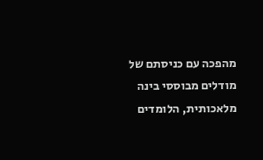מהפכה עם כניסתם של מודלים מבוססי בינה מלאכותית, הלומדים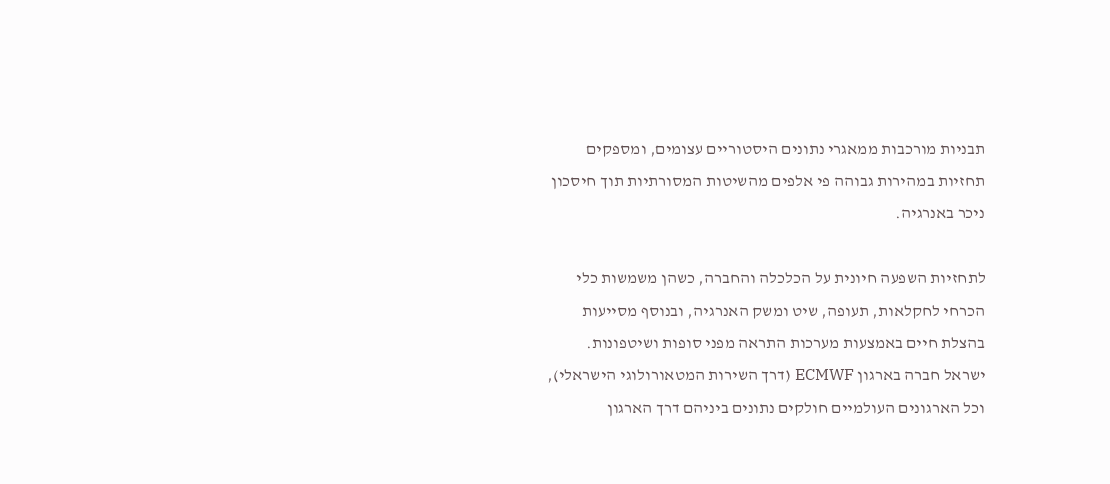תבניות מורכבות ממאגרי נתונים היסטוריים עצומים, ומספקים תחזיות במהירות גבוהה פי אלפים מהשיטות המסורתיות תוך חיסכון ניכר באנרגיה.

לתחזיות השפעה חיונית על הכלכלה והחברה, כשהן משמשות כלי הכרחי לחקלאות, תעופה, שיט ומשק האנרגיה, ובנוסף מסייעות בהצלת חיים באמצעות מערכות התראה מפני סופות ושיטפונות. ישראל חברה בארגון ECMWF (דרך השירות המטאורולוגי הישראלי), וכל הארגונים העולמיים חולקים נתונים ביניהם דרך הארגון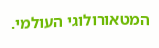המטאורולוגי העולמי.